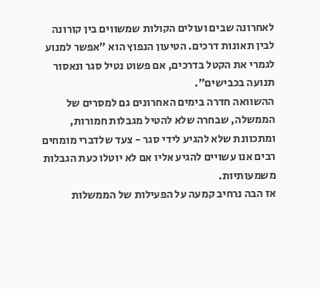לאחרונה שבים ועולים הקולות שמשווים בין קורונה לבין תאונות דרכים. הטיעון הנפוץ הוא "אפשר למנוע לגמרי את הקטל בדרכים, אם פשוט נטיל סגר ונאסור תנועה בכבישים".
ההשוואה חדרה בימים האחרונים גם למסרים של הממשלה, שבחרה שלא להטיל מגבלות חמורות, ומתכוונת שלא להגיע לידי סגר - צעד שלדברי מומחים רבים אנו עשויים להגיע אליו אם לא יוטלו כעת הגבלות משמעותיות.
אז הבה נרחיב קמעה על הפעילות של הממשלות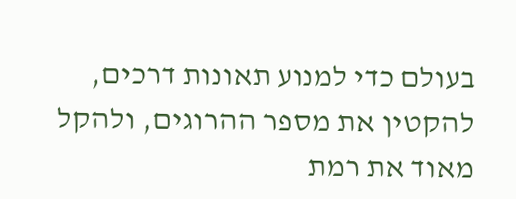בעולם כדי למנוע תאונות דרכים, להקטין את מספר ההרוגים, ולהקל מאוד את רמת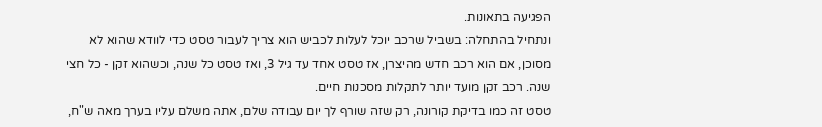הפגיעה בתאונות.
ונתחיל בהתחלה: בשביל שרכב יוכל לעלות לכביש הוא צריך לעבור טסט כדי לוודא שהוא לא מסוכן, אם הוא רכב חדש מהיצרן, אז טסט אחד עד גיל 3, ואז טסט כל שנה, וכשהוא זקן - כל חצי שנה. רכב זקן מועד יותר לתקלות מסכנות חיים.
טסט זה כמו בדיקת קורונה, רק שזה שורף לך יום עבודה שלם, אתה משלם עליו בערך מאה ש"ח,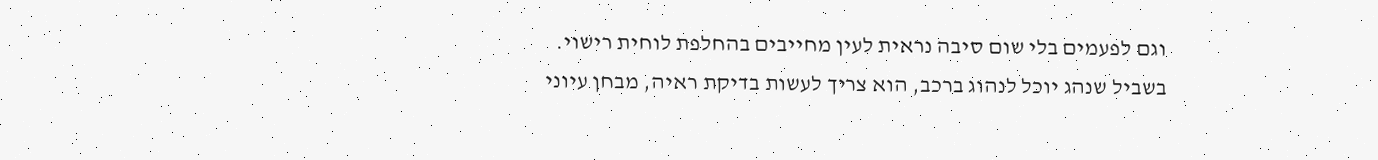וגם לפעמים בלי שום סיבה נראית לעין מחייבים בהחלפת לוחית רישוי.
בשביל שנהג יוכל לנהוג ברכב, הוא צריך לעשות בדיקת ראיה, מבחן עיוני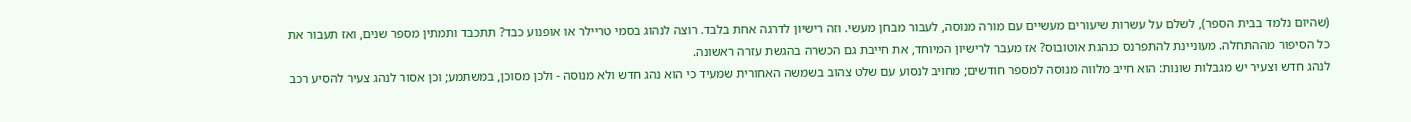(שהיום נלמד בבית הספר), לשלם על עשרות שיעורים מעשיים עם מורה מנוסה, לעבור מבחן מעשי. וזה רישיון לדרגה אחת בלבד. רוצה לנהוג בסמי טריילר או אופנוע כבד? תתכבד ותמתין מספר שנים, ואז תעבור את כל הסיפור מההתחלה. מעוניינת להתפרנס כנהגת אוטובוס? אז מעבר לרישיון המיוחד, את חייבת גם הכשרה בהגשת עזרה ראשונה.
לנהג חדש וצעיר יש מגבלות שונות: הוא חייב מלווה מנוסה למספר חודשים; מחויב לנסוע עם שלט צהוב בשמשה האחורית שמעיד כי הוא נהג חדש ולא מנוסה - ולכן מסוכן, במשתמע; וכן אסור לנהג צעיר להסיע רכב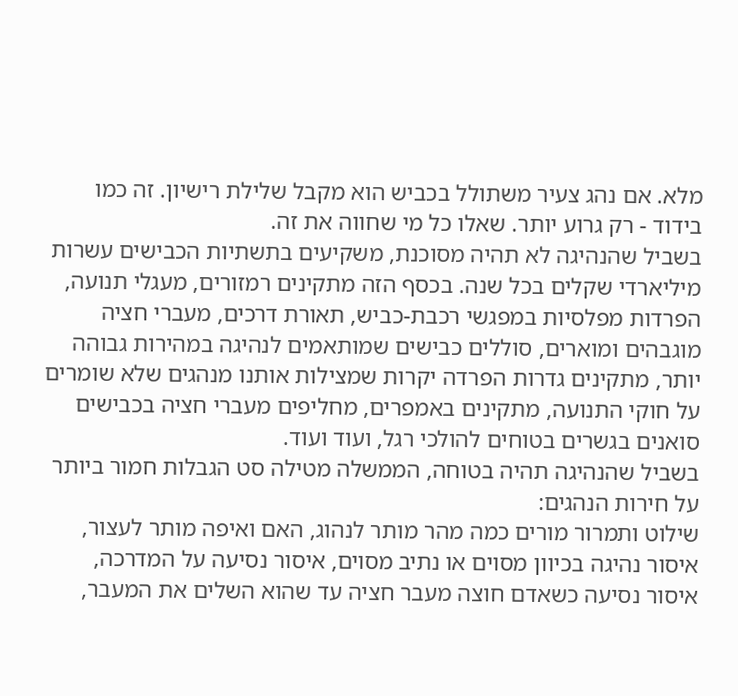מלא. אם נהג צעיר משתולל בכביש הוא מקבל שלילת רישיון. זה כמו בידוד - רק גרוע יותר. שאלו כל מי שחווה את זה.
בשביל שהנהיגה לא תהיה מסוכנת, משקיעים בתשתיות הכבישים עשרות מיליארדי שקלים בכל שנה. בכסף הזה מתקינים רמזורים, מעגלי תנועה, הפרדות מפלסיות במפגשי רכבת-כביש, תאורת דרכים, מעברי חציה מוגבהים ומוארים, סוללים כבישים שמותאמים לנהיגה במהירות גבוהה יותר, מתקינים גדרות הפרדה יקרות שמצילות אותנו מנהגים שלא שומרים על חוקי התנועה, מתקינים באמפרים, מחליפים מעברי חציה בכבישים סואנים בגשרים בטוחים להולכי רגל, ועוד ועוד.
בשביל שהנהיגה תהיה בטוחה, הממשלה מטילה סט הגבלות חמור ביותר על חירות הנהגים:
שילוט ותמרור מורים כמה מהר מותר לנהוג, האם ואיפה מותר לעצור, איסור נהיגה בכיוון מסוים או נתיב מסוים, איסור נסיעה על המדרכה, איסור נסיעה כשאדם חוצה מעבר חציה עד שהוא השלים את המעבר,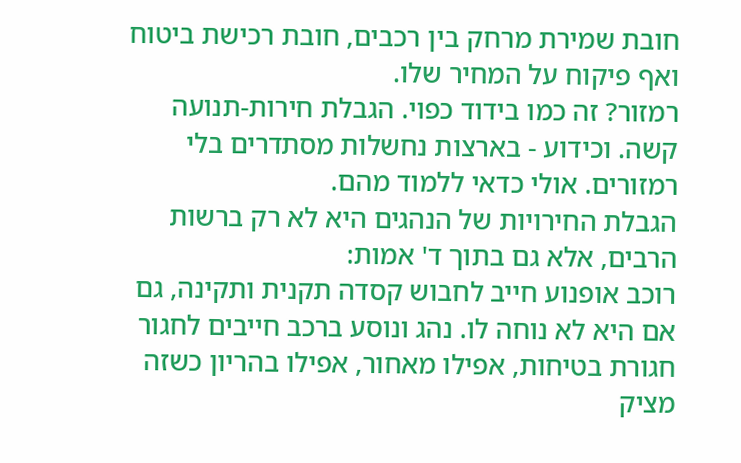חובת שמירת מרחק בין רכבים, חובת רכישת ביטוח ואף פיקוח על המחיר שלו.
רמזור? זה כמו בידוד כפוי. הגבלת חירות-תנועה קשה. וכידוע - בארצות נחשלות מסתדרים בלי רמזורים. אולי כדאי ללמוד מהם.
הגבלת החירויות של הנהגים היא לא רק ברשות הרבים, אלא גם בתוך ד' אמות:
רוכב אופנוע חייב לחבוש קסדה תקנית ותקינה, גם אם היא לא נוחה לו. נהג ונוסע ברכב חייבים לחגור חגורת בטיחות, אפילו מאחור, אפילו בהריון כשזה מציק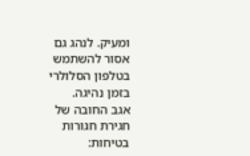ומעיק. לנהג גם אסור להשתמש בטלפון הסלולרי בזמן נהיגה.
אגב החובה של חגירת חגורות בטיחות: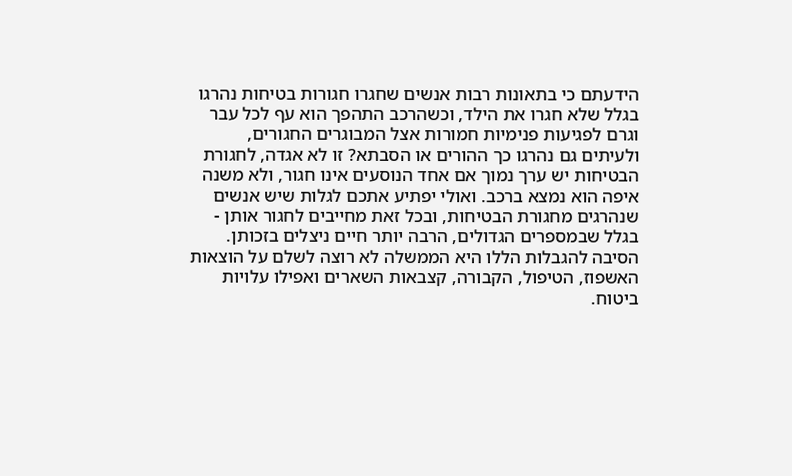הידעתם כי בתאונות רבות אנשים שחגרו חגורות בטיחות נהרגו בגלל שלא חגרו את הילד, וכשהרכב התהפך הוא עף לכל עבר וגרם לפגיעות פנימיות חמורות אצל המבוגרים החגורים, ולעיתים גם נהרגו כך ההורים או הסבתא? זו לא אגדה, לחגורת הבטיחות יש ערך נמוך אם אחד הנוסעים אינו חגור, ולא משנה איפה הוא נמצא ברכב. ואולי יפתיע אתכם לגלות שיש אנשים שנהרגים מחגורת הבטיחות, ובכל זאת מחייבים לחגור אותן - בגלל שבמספרים הגדולים, הרבה יותר חיים ניצלים בזכותן.
הסיבה להגבלות הללו היא הממשלה לא רוצה לשלם על הוצאות האשפוז, הטיפול, הקבורה, קצבאות השארים ואפילו עלויות ביטוח.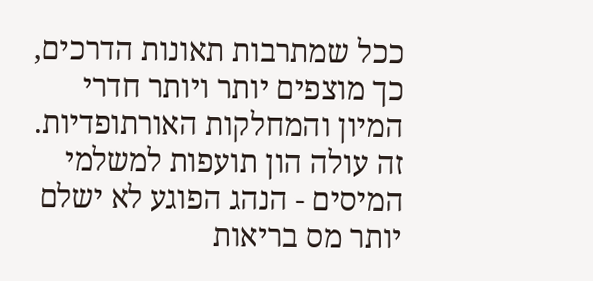ככל שמתרבות תאונות הדרכים, כך מוצפים יותר ויותר חדרי המיון והמחלקות האורתופדיות. זה עולה הון תועפות למשלמי המיסים - הנהג הפוגע לא ישלם יותר מס בריאות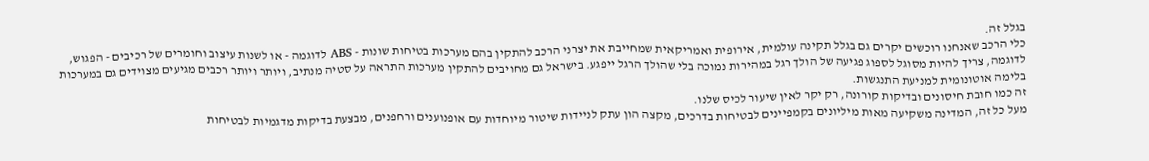בגלל זה.
כלי הרכב שאנחנו רוכשים יקרים גם בגלל תקינה עולמית, אירופית ואמריקאית שמחייבת את יצרני הרכב להתקין בהם מערכות בטיחות שונות - ABS לדוגמה - או לשנות עיצוב וחומרים של רכיבים - הפגוש, לדוגמה, צריך להיות מסוגל לספוג פגיעה של הולך רגל במהירות נמוכה בלי שהולך הרגל ייפגע. בישראל גם מחויבים להתקין מערכות התראה על סטיה מנתיב, ויותר ויותר רכבים מגיעים מצוידים גם במערכות בלימה אוטונומית למניעת התנגשות.
זה כמו חובת חיסונים ובדיקות קורונה, רק יקר לאין שיעור לכיס שלנו.
מעל כל זה, המדינה משקיעה מאות מיליונים בקמפיינים לבטיחות בדרכים, מקצה הון עתק לניידות שיטור מיוחדות עם אופנוענים ורחפנים, מבצעת בדיקות מדגמיות לבטיחות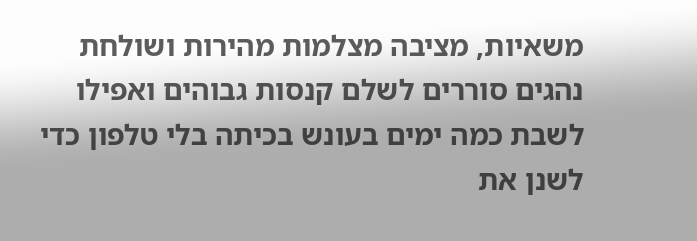משאיות, מציבה מצלמות מהירות ושולחת נהגים סוררים לשלם קנסות גבוהים ואפילו לשבת כמה ימים בעונש בכיתה בלי טלפון כדי לשנן את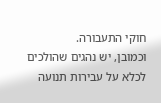חוקי התעבורה.
וכמובן, יש נהגים שהולכים לכלא על עבירות תנועה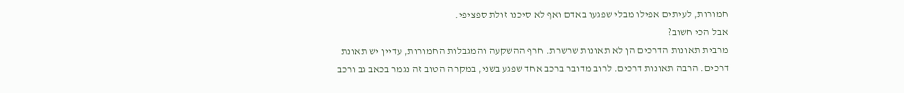חמורות, לעיתים אפילו מבלי שפגעו באדם ואף לא סיכנו זולת ספציפי.
אבל הכי חשוב?
מרבית תאונות הדרכים הן לא תאונות שרשרת. חרף ההשקעה והמגבלות החמורות, עדיין יש תאונת דרכים. הרבה תאונות דרכים. לרוב מדובר ברכב אחד שפגע בשני, במקרה הטוב זה נגמר בכאב גב ורכב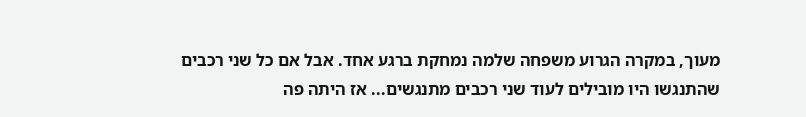מעוך, במקרה הגרוע משפחה שלמה נמחקת ברגע אחד. אבל אם כל שני רכבים שהתנגשו היו מובילים לעוד שני רכבים מתנגשים... אז היתה פה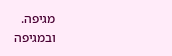מגיפה.
ובמגיפה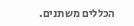הכללים משתנים.